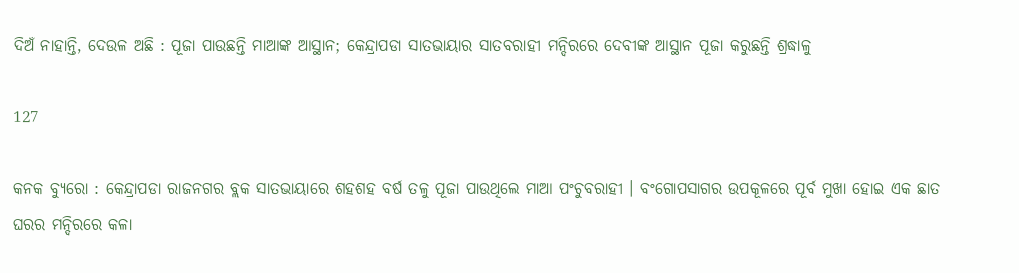ଦିଅଁ ନାହାନ୍ତି, ଦେଉଳ ଅଛି : ପୂଜା ପାଉଛନ୍ତି ମାଆଙ୍କ ଆସ୍ଥାନ; କେନ୍ଦ୍ରାପଡା ସାତଭାୟାର ସାତବରାହୀ ମନ୍ଦିରରେ ଦେବୀଙ୍କ ଆସ୍ଥାନ ପୂଜା କରୁଛନ୍ତି ଶ୍ରଦ୍ଧାଳୁ

127

କନକ ବ୍ୟୁରୋ : କେନ୍ଦ୍ରାପଡା ରାଜନଗର ବ୍ଲକ ସାତଭାୟାରେ ଶହଶହ ବର୍ଷ ତଳୁ ପୂଜା ପାଉଥିଲେ ମାଆ ପଂଚୁବରାହୀ । ବଂଗୋପସାଗର ଉପକୂଳରେ ପୂର୍ବ ମୁଖା ହୋଇ ଏକ ଛାତ ଘରର ମନ୍ଦିରରେ କଳା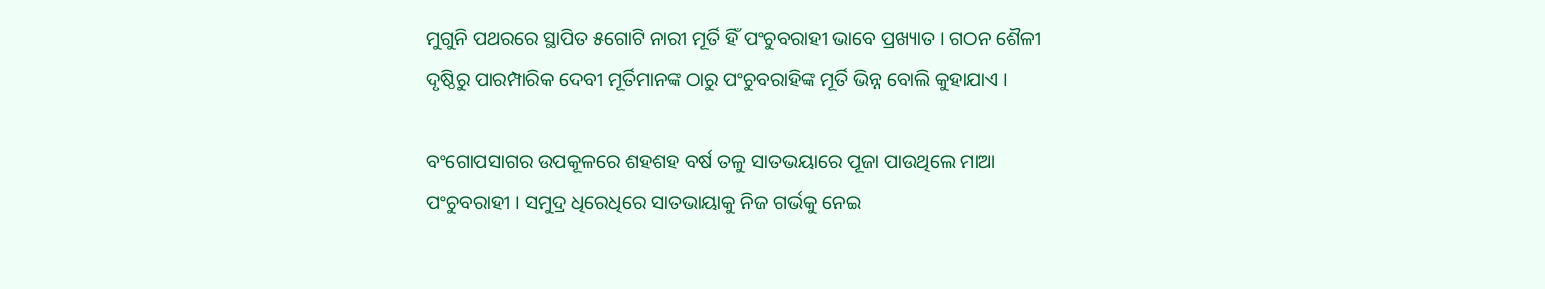ମୁଗୁନି ପଥରରେ ସ୍ଥାପିତ ୫ଗୋଟି ନାରୀ ମୂର୍ତି ହିଁ ପଂଚୁବରାହୀ ଭାବେ ପ୍ରଖ୍ୟାତ । ଗଠନ ଶୈଳୀ ଦୃଷ୍ଠିରୁ ପାରମ୍ପାରିକ ଦେବୀ ମୂର୍ତିମାନଙ୍କ ଠାରୁ ପଂଚୁବରାହିଙ୍କ ମୂର୍ତି ଭିନ୍ନ ବୋଲି କୁହାଯାଏ ।

ବଂଗୋପସାଗର ଉପକୂଳରେ ଶହଶହ ବର୍ଷ ତଳୁ ସାତଭୟାରେ ପୂଜା ପାଉଥିଲେ ମାଆ ପଂଚୁବରାହୀ । ସମୁଦ୍ର ଧିରେଧିରେ ସାତଭାୟାକୁ ନିଜ ଗର୍ଭକୁ ନେଇ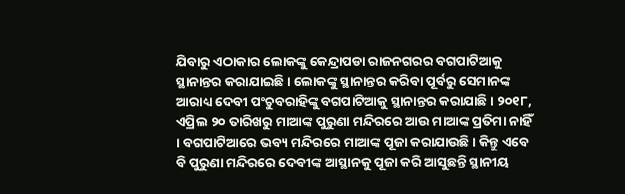ଯିବାରୁ ଏଠାକାର ଲୋକଙ୍କୁ କେନ୍ଦ୍ରାପଡା ରାଜନଗରର ବଗପାଟିଆକୁ ସ୍ଥାନାନ୍ତର କରାଯାଇଛି । ଲୋକଙ୍କୁ ସ୍ଥାନାନ୍ତର କରିବା ପୂର୍ବରୁ ସେମାନଙ୍କ ଆରାଧ୍ୟ ଦେବୀ ପଂଚୁବରାହିଙ୍କୁ ବଗପାଟିଆକୁ ସ୍ଥାନାନ୍ତର କରାଯାଛି । ୨୦୧୮, ଏପ୍ରିଲ ୨୦ ତାରିଖରୁ ମାଆଙ୍କ ପୁରୁଣା ମନ୍ଦିରରେ ଆଉ ମାଆଙ୍କ ପ୍ରତିମା ନାହିଁ । ବଗପାଟିଆରେ ଭବ୍ୟ ମନ୍ଦିରରେ ମାଆଙ୍କ ପୂଜା କରାଯାଉଛି । କିନ୍ତୁ ଏବେ ବି ପୁରୁଣା ମନ୍ଦିରରେ ଦେବୀଙ୍କ ଆସ୍ଥାନକୁ ପୂଜା କରି ଆସୁଛନ୍ତି ସ୍ଥାନୀୟ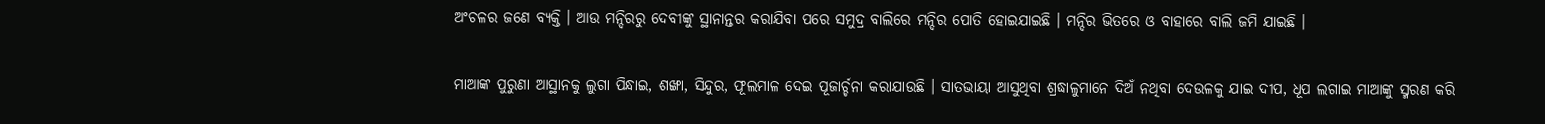ଅଂଚଳର ଜଣେ ବ୍ୟକ୍ତି । ଆଉ ମନ୍ଦିରରୁ ଦେବୀଙ୍କୁ ସ୍ଥାନାନ୍ତର କରାଯିବା ପରେ ସମୁଦ୍ର ବାଲିରେ ମନ୍ଦିର ପୋତି ହୋଇଯାଇଛି । ମନ୍ଦିର ଭିତରେ ଓ ବାହାରେ ବାଲି ଜମି ଯାଇଛି ।

ମାଆଙ୍କ ପୁରୁଣା ଆସ୍ଥାନକୁ ଲୁଗା ପିନ୍ଧାଇ, ଶଙ୍ଖା, ସିନ୍ଦୁର, ଫୂଲମାଳ ଦେଇ ପୂଜାର୍ଚ୍ଚନା କରାଯାଉଛି । ସାତଭାୟା ଆସୁଥିବା ଶ୍ରଦ୍ଧାଳୁମାନେ ଦିଅଁ ନଥିବା ଦେଉଳକୁ ଯାଇ ଦୀପ, ଧୂପ ଲଗାଇ ମାଆଙ୍କୁ ସ୍ମରଣ କରି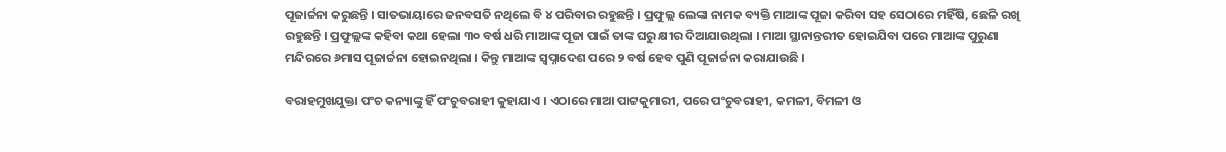ପୂଜାର୍ଚ୍ଚନା କରୁଛନ୍ତି । ସାତଭାୟାରେ ଜନବସତି ନଥିଲେ ବି ୪ ପରିବାର ରହୁଛନ୍ତି । ପ୍ରଫୁଲ୍ଲ ଲେଙ୍କା ନାମକ ବ୍ୟକ୍ତି ମାଆଙ୍କ ପୂଜା କରିବା ସହ ସେଠାରେ ମହିଁଷି, ଛେଳି ରଖି ରହୁଛନ୍ତି । ପ୍ରଫୁଲ୍ଲଙ୍କ କହିବା କଥା ହେଲା ୩୦ ବର୍ଷ ଧରି ମାଆଙ୍କ ପୂଜା ପାଇଁ ତାଙ୍କ ଘରୁ କ୍ଷୀର ଦିଆଯାଉଥିଲା । ମାଆ ସ୍ଥାନାନ୍ତରୀତ ହୋଇଯିବା ପରେ ମାଆଙ୍କ ପୁରୁଣା ମନ୍ଦିରରେ ୬ମାସ ପୂଜାର୍ଚ୍ଚନା ହୋଇନଥିଲା । କିନ୍ତୁ ମାଆଙ୍କ ସ୍ୱପ୍ନାଦେଶ ପରେ ୨ ବର୍ଷ ହେବ ପୁଣି ପୂଜାର୍ଚ୍ଚନା କରାଯାଉଛି ।

ବରାହମୁଖଯୁକ୍ତା ପଂଚ କନ୍ୟାଙ୍କୁ ହିଁ ପଂଚୁବରାହୀ କୁହାଯାଏ । ଏଠାରେ ମାଆ ପାଟ୍ଟକୁମାରୀ, ପରେ ପଂଚୁବରାହୀ, କମଳୀ, ବିମଳୀ ଓ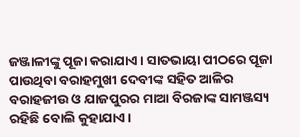ଜଞ୍ଜାଳୀଙ୍କୁ ପୂଜା କରାଯାଏ । ସାତଭାୟା ପୀଠରେ ପୂଜା ପାଉଥିବା ବରାହମୁଖୀ ଦେବୀଙ୍କ ସହିତ ଆଳିର ବରାହଜୀଉ ଓ ଯାଜପୁରର ମାଆ ବିରଜାଙ୍କ ସାମଞ୍ଜସ୍ୟ ରହିଛି ବୋଲି କୁହାଯାଏ ।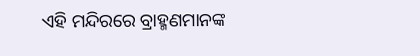ଏହି ମନ୍ଦିରରେ ବ୍ରାହ୍ମଣମାନଙ୍କ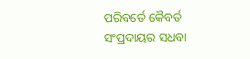ପରିବର୍ତେ କୈବର୍ତ ସଂପ୍ରଦାୟର ସଧବା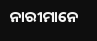ନାରୀମାନେ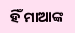ହିଁ ମାଆଙ୍କ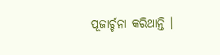ପୂଜାର୍ଚ୍ଚନା କରିଥାନ୍ତି ।